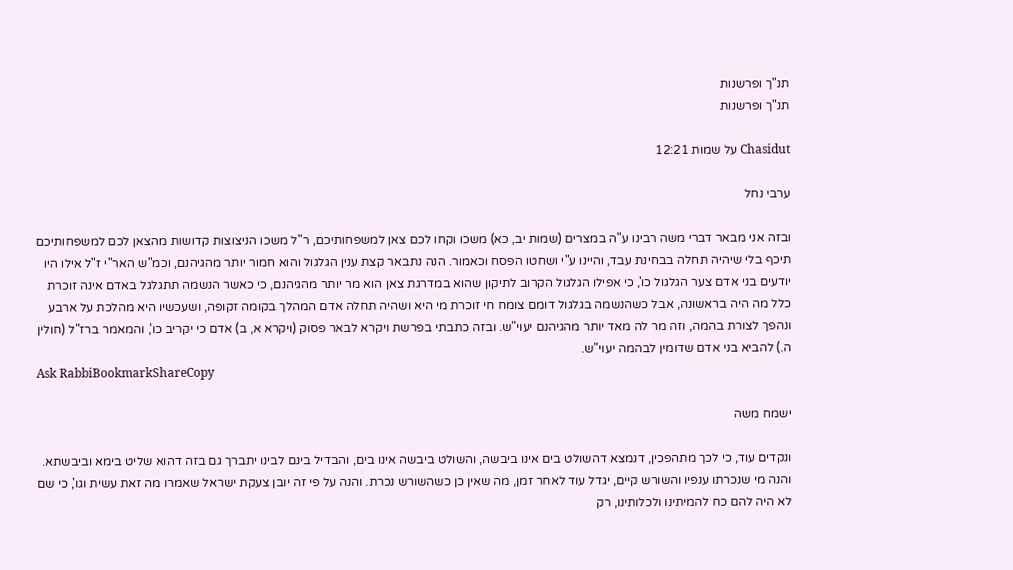תנ"ך ופרשנות
תנ"ך ופרשנות

Chasidut על שמות 12:21

ערבי נחל

ובזה אני מבאר דברי משה רבינו ע"ה במצרים (שמות יב, כא) משכו וקחו לכם צאן למשפחותיכם, ר"ל משכו הניצוצות קדושות מהצאן לכם למשפחותיכם תיכף בלי שיהיה תחלה בבחינת עבד, והיינו ע"י ושחטו הפסח וכאמור. הנה נתבאר קצת ענין הגלגול והוא חמור יותר מהגיהנם, וכמ"ש האר"י ז"ל אילו היו יודעים בני אדם צער הגלגול כו', כי אפילו הגלגול הקרוב לתיקון שהוא במדרגת צאן הוא מר יותר מהגיהנם, כי כאשר הנשמה תתגלגל באדם אינה זוכרת כלל מה היה בראשונה, אבל כשהנשמה בגלגול דומם צומח חי זוכרת מי היא ושהיה תחלה אדם המהלך בקומה זקופה, ושעכשיו היא מהלכת על ארבע ונהפך לצורת בהמה, וזה מר לה מאד יותר מהגיהנם יעוי"ש. ובזה כתבתי בפרשת ויקרא לבאר פסוק (ויקרא א, ב) אדם כי יקריב כו', והמאמר ברז"ל (חולין ה.) להביא בני אדם שדומין לבהמה יעוי"ש.
Ask RabbiBookmarkShareCopy

ישמח משה

ונקדים עוד, כי לכך מתהפכין, דנמצא דהשולט בים אינו ביבשה, והשולט ביבשה אינו בים, והבדיל בינם לבינו יתברך גם בזה דהוא שליט בימא וביבשתא. והנה מי שנכרתו ענפיו והשורש קיים, יגדל עוד לאחר זמן, מה שאין כן כשהשורש נכרת. והנה על פי זה יובן צעקת ישראל שאמרו מה זאת עשית וגו', כי שם לא היה להם כח להמיתינו ולכלותינו, רק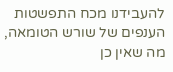להעבידנו מכח התפשטות הענפים של שורש הטומאה, מה שאין כן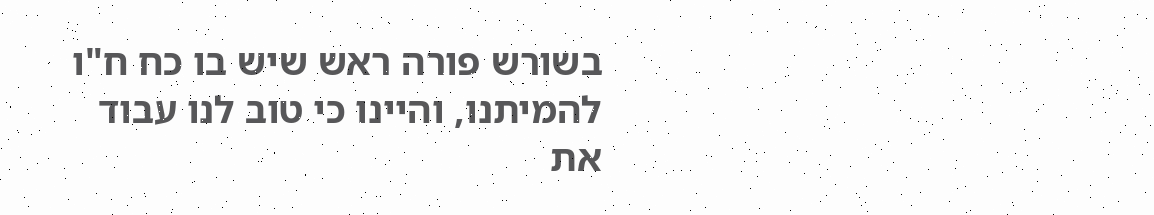בשורש פורה ראש שיש בו כח ח"ו להמיתנו, והיינו כי טוב לנו עבוד את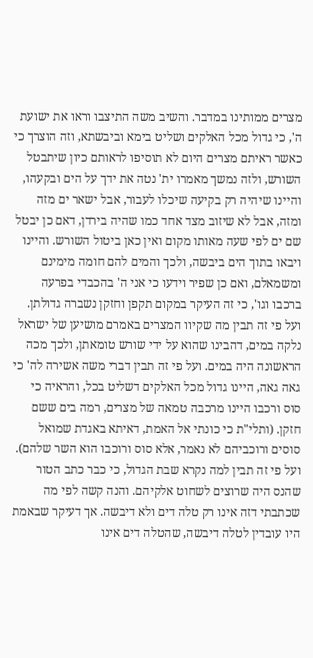מצרים ממותינו במדבר. והשיב משה התיצבו וראו את ישועת ה', כי גדול מכל האלקים ושליט בימא וביבשתא, וזה הוצרך כי כאשר ראיתם מצרים היום לא תוסיפו לראותם כיון שיתבטל השורש, ולזה נמשך מאמרו ית' נטה את ידך על הים ובקעהו, והיינו שיהיה רק בקיעה שיכלו לעבור, אבל ישאר ים מזה ומזה, אבל לא שיזוב מצד אחד כמו שהיה בירדן, דאם כן יבטל שם ים לפי שעה מאותו מקום ואין כאן ביטול השורש. והיינו ויבאו בתוך הים ביבשה, ולכך והמים להם חומה מימינם ומשמאלם, ואם כן שפיר וידעו כי אני ה' בהכבדי בפרעה ברכבו וגו', כי זה העיקר במקום תקפן וחזקן נשברה גדולתן. ועל פי זה תבין מה שקיוו המצרים באמרם מושיען של ישראל נלקה במים, דהבינו שהוא על ידי שורש טומאתן, ולכך מכה הראשונה היה במים. ועל פי זה תבין דברי משה אשירה לה' כי גאה גאה, היינו גדול מכל האלקים דשליט בכל, והראיה כי סוס ורכבו היינו מרכבה טמאה של מצרים, רמה בים ששם חזקן. (ותלי"ת כי כונתי אל האמת, דאיתא באגדת שמואל סוסים ורוכביהם לא נאמר, אלא סוס ורוכבו הוא השר שלהם). ועל פי זה תבין למה נקרא שבת הגדול, כי כבר כתב הטור שהנס היה שרוצים לשחוט אלקיהם. והנה קשה לפי מה שכתבתי דזה אינו רק טלה דים ולא דיבשה. אך דעיקר שבאמת היו עובדין לטלה דיבשה, שהטלה דים אינו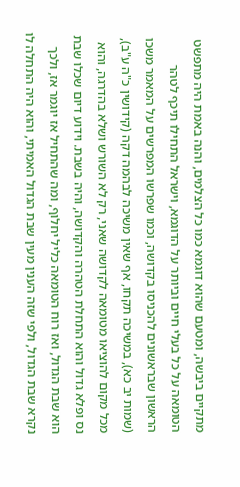מתקיים ביבשה, ומטעם שהוא דוגמא כמו כל הצלמים, והנה באמת היה מתפשט הטומאה על כל בעלי חיים וביותר על הדוגמא, וישראל התחילו תיכף לטהר הראשון שבראשונים להכניסו בקדושה, וכמו שפרשו המפרשים על המאמר משכו (שמות יב כא), במשיכה תקחו, אף שאין משיכה לבהמה דקה (קידושין כ"ה ע"ב), מכל מקום להוציאו מטומאה לקדושה שאני, רק לא השורש ושלא בהדרגה, והוא נס ופלא גדול והוא התחלת הטהרה והקדושה, והיה בשבת. וידוע דיום שכלו שבת הוא שבת הגדול, ואז רוח הטומאה כליל יחלוף, ומה שהתחיל אז יוגמר אז, ולכך נקרא שבת הגדול, ולפי שזה הענין מעין שבת הגדול האמיתי, והוא היה התחלה לו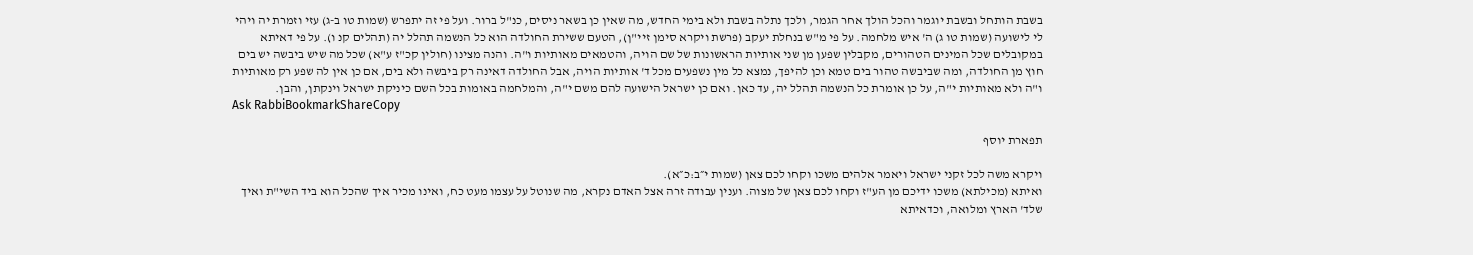בשבת הותחל ובשבת יוגמר והכל הולך אחר הגמר, ולכך נתלה בשבת ולא בימי החדש, מה שאין כן בשאר ניסים, כנ"ל ברור. ועל פי זה יתפרש (שמות טו ב-ג) עזי וזמרת יה ויהי לי לישועה (שמות טו ג) ה' איש מלחמה. על פי מ"ש בנחלת יעקב (פרשת ויקרא סימן זיי"ן), הטעם ששירת החולדה הוא כל הנשמה תהלל יה (תהלים קנ ו). על פי דאיתא במקובלים שכל המינים הטהורים, מקבלין שפען מן שני אותיות הראשונות של שם הויה, והטמאים מאותיות ו"ה. והנה מצינו (חולין קכ"ז ע"א) שכל מה שיש ביבשה יש בים חוץ מן החולדה, ומה שביבשה טהור בים טמא וכן להיפך, נמצא כל מין נשפעים מכל ד' אותיות הויה, אבל החולדה דאינה רק ביבשה ולא בים, אם כן אין לה שפע רק מאותיות ו"ה ולא מאותיות י"ה, על כן אומרת כל הנשמה תהלל יה, עד כאן. ואם כן ישראל הישועה להם משם י"ה, והמלחמה באומות בכל השם כיניקת ישראל וינקתן, והבן.
Ask RabbiBookmarkShareCopy

תפארת יוסף

ויקרא משה לכל זקני ישראל ויאמר אלהים משכו וקחו לכם צאן (שמות י״ב:כ״א).
ואיתא (מכילתא) משכו ידיכם מן הע"ז וקחו לכם צאן של מצוה. וענין עבודה זרה אצל האדם נקרא, מה שנוטל על עצמו מעט כח, ואינו מכיר איך שהכל הוא ביד השי"ת ואיך שלד' הארץ ומלואה, וכדאיתא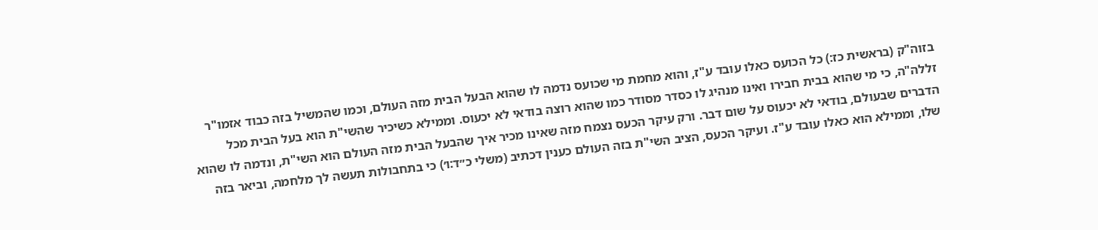בזוה"ק (בראשית כז:) כל הכועס כאלו עובד ע"ז, והוא מחמת מי שכועס נדמה לו שהוא הבעל הבית מזה העולם, וכמו שהמשיל בזה כבוד אזמו"ר זללה"ה, כי מי שהוא בבית חבירו ואינו מנהיג לו כסדר מסודר כמו שהוא רוצה בודאי לא יכעוס. וממילא כשיכיר שהשי"ת הוא בעל הבית מכל הדברים שבעולם, בודאי לא יכעוס על שום דבר. ורק עיקר הכעס נצמח מזה שאינו מכיר איך שהבעל הבית מזה העולם הוא השי"ת, ונדמה לו שהוא שלו, וממילא הוא כאלו עובד ע"ז. ועיקר הכעס, הציב השי"ת בזה העולם כענין דכתיב (משלי כ״ד:ו׳) כי בתחבולות תעשה לך מלחמה, וביאר בזה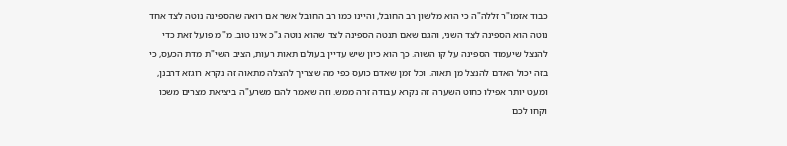כבוד אזמו"ר זללה"ה כי הוא מלשון רב החובל, והיינו כמו רב החובל אשר אם רואה שהספינה נוטה לצד אחד נוטה הוא הספינה לצד השני, והגם שאם תנטה הספינה לצד שהוא נוטה ג"כ אינו טוב. מ"מ פועל זאת כדי להנצל שיעמוד הספינה על קו השוה. כך הוא כיון שיש עדיין בעולם תאות רעות, הציב השי"ת מדת הכעס, כי בזה יכול האדם להנצל מן תאוה. וכל זמן שאדם כועס כפי מה שצריך להצלה מתאוה זה נקרא רוגזא דרבנן, ומעט יותר אפילו כחוט השערה זה נקרא עבודה זרה ממש. וזה שאמר להם משרע"ה ביציאת מצרים משכו וקחו לכם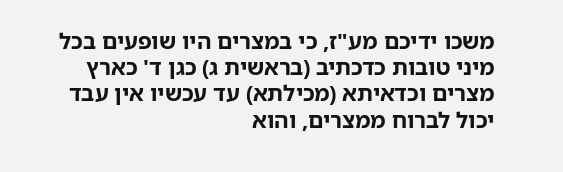משכו ידיכם מע"ז, כי במצרים היו שופעים בכל מיני טובות כדכתיב (בראשית ג) כגן ד' כארץ מצרים וכדאיתא (מכילתא) עד עכשיו אין עבד יכול לברוח ממצרים, והוא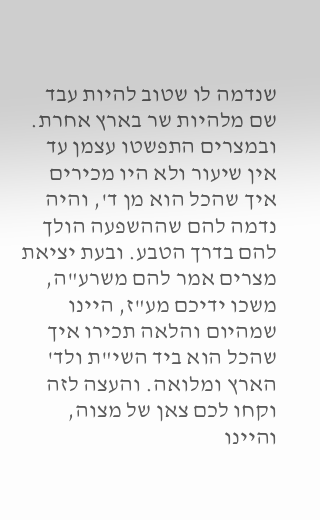שנדמה לו שטוב להיות עבד שם מלהיות שר בארץ אחרת. ובמצרים התפשטו עצמן עד אין שיעור ולא היו מכירים איך שהכל הוא מן ד', והיה נדמה להם שההשפעה הולך להם בדרך הטבע. ובעת יציאת מצרים אמר להם משרע"ה, משכו ידיכם מע"ז, היינו שמהיום והלאה תכירו איך שהכל הוא ביד השי"ת ולד' הארץ ומלואה. והעצה לזה וקחו לכם צאן של מצוה, והיינו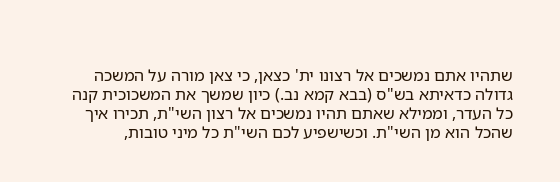שתהיו אתם נמשכים אל רצונו ית' כצאן, כי צאן מורה על המשכה גדולה כדאיתא בש"ס (בבא קמא נב.) כיון שמשך את המשכוכית קנה כל העדר, וממילא שאתם תהיו נמשכים אל רצון השי"ת, תכירו איך שהכל הוא מן השי"ת. וכשישפיע לכם השי"ת כל מיני טובות,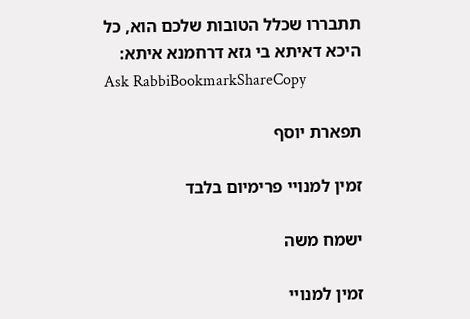תתבררו שכלל הטובות שלכם הוא, כל היכא דאיתא בי גזא דרחמנא איתא:
Ask RabbiBookmarkShareCopy

תפארת יוסף

זמין למנויי פרימיום בלבד

ישמח משה

זמין למנויי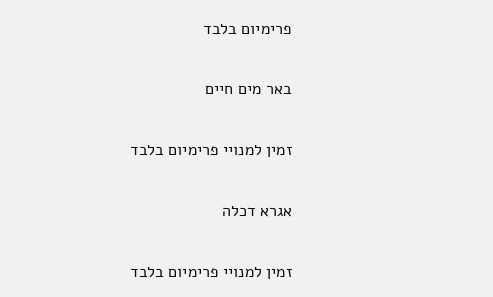פרימיום בלבד

באר מים חיים

זמין למנויי פרימיום בלבד

אגרא דכלה

זמין למנויי פרימיום בלבד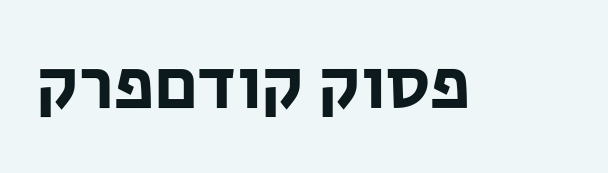פסוק קודםפרק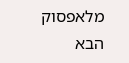מלאפסוק הבא